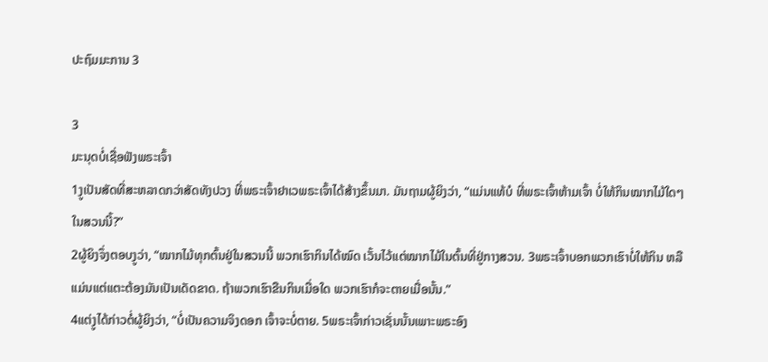ປະຖົມມະການ 3

3
ມະນຸດບໍ່ເຊື່ອຟັງພຣະເຈົ້າ
1ງູເປັນສັດທີ່ສະຫລາດກວ່າສັດທັງປວງ ທີ່ພຣະເຈົ້າຢາເວພຣະເຈົ້າໄດ້ສ້າງຂຶ້ນມາ. ມັນຖາມຜູ້ຍິງວ່າ, “ແມ່ນແທ້ບໍ ທີ່ພຣະເຈົ້າຫ້າມເຈົ້າ ບໍ່ໃຫ້ກິນໝາກໄມ້ໃດໆໃນສວນນີ້?”
2ຜູ້ຍິງຈຶ່ງຕອບງູວ່າ, “ໝາກໄມ້ທຸກຕົ້ນຢູ່ໃນສວນນີ້ ພວກເຮົາກິນໄດ້ໝົດ ເວັ້ນໄວ້ແຕ່ໝາກໄມ້ໃນຕົ້ນທີ່ຢູ່ກາງສວນ. 3ພຣະເຈົ້າບອກພວກເຮົາບໍ່ໃຫ້ກິນ ຫລືແມ່ນແຕ່ແຕະຕ້ອງມັນເປັນເດັດຂາດ. ຖ້າພວກເຮົາຂືນກິນເມື່ອໃດ ພວກເຮົາກໍຈະຕາຍເມື່ອນັ້ນ.”
4ແຕ່ງູໄດ້ກ່າວຕໍ່ຜູ້ຍິງວ່າ, “ບໍ່ເປັນຄວາມຈິງດອກ ເຈົ້າຈະບໍ່ຕາຍ. 5ພຣະເຈົ້າກ່າວເຊັ່ນນັ້ນເພາະພຣະອົງ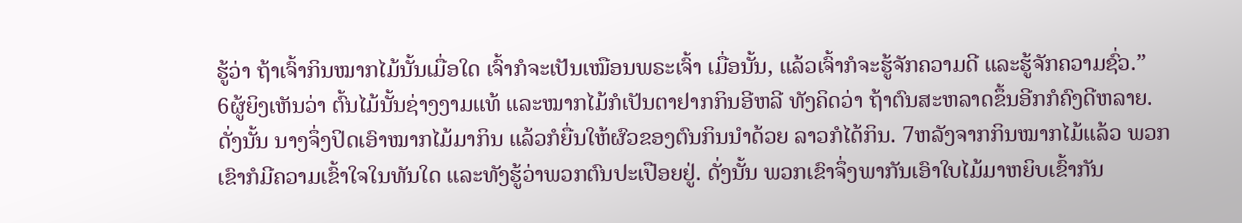ຮູ້ວ່າ ຖ້າເຈົ້າກິນໝາກໄມ້ນັ້ນເມື່ອໃດ ເຈົ້າກໍຈະເປັນເໝືອນພຣະເຈົ້າ ເມື່ອນັ້ນ, ແລ້ວເຈົ້າກໍຈະຮູ້ຈັກຄວາມດີ ແລະຮູ້ຈັກຄວາມຊົ່ວ.”
6ຜູ້ຍິງເຫັນວ່າ ຕົ້ນໄມ້ນັ້ນຊ່າງງາມແທ້ ແລະໝາກໄມ້ກໍເປັນຕາຢາກກິນອີຫລີ ທັງຄິດວ່າ ຖ້າຕົນສະຫລາດຂຶ້ນອີກກໍຄົງດີຫລາຍ. ດັ່ງນັ້ນ ນາງຈຶ່ງປິດເອົາໝາກໄມ້ມາກິນ ແລ້ວກໍຍື່ນໃຫ້ຜົວຂອງຕົນກິນນຳດ້ວຍ ລາວກໍໄດ້ກິນ. 7ຫລັງຈາກກິນໝາກໄມ້ແລ້ວ ພວກເຂົາກໍມີຄວາມເຂົ້າໃຈໃນທັນໃດ ແລະທັງຮູ້ວ່າພວກຕົນປະເປືອຍຢູ່. ດັ່ງນັ້ນ ພວກເຂົາຈຶ່ງພາກັນເອົາໃບໄມ້ມາຫຍິບເຂົ້າກັນ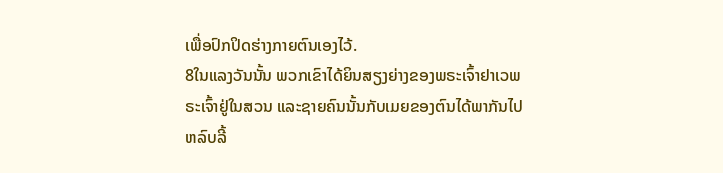ເພື່ອປົກປິດຮ່າງກາຍຕົນເອງໄວ້.
8ໃນແລງວັນນັ້ນ ພວກເຂົາໄດ້ຍິນສຽງຍ່າງຂອງພຣະເຈົ້າຢາເວພຣະເຈົ້າຢູ່ໃນສວນ ແລະຊາຍຄົນນັ້ນກັບເມຍຂອງຕົນໄດ້ພາກັນໄປຫລົບລີ້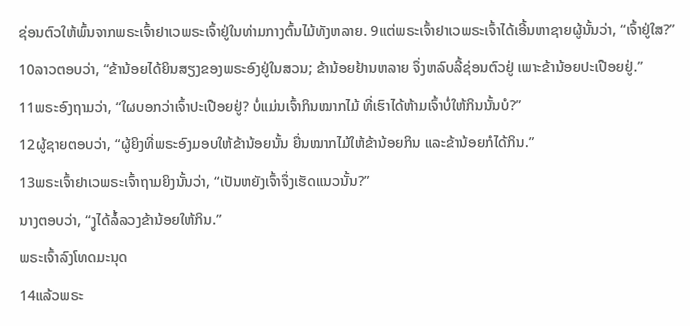ຊ່ອນຕົວໃຫ້ພົ້ນຈາກພຣະເຈົ້າຢາເວພຣະເຈົ້າຢູ່ໃນທ່າມກາງຕົ້ນໄມ້ທັງຫລາຍ. 9ແຕ່ພຣະເຈົ້າຢາເວພຣະເຈົ້າໄດ້ເອີ້ນຫາຊາຍຜູ້ນັ້ນວ່າ, “ເຈົ້າຢູ່ໃສ?”
10ລາວຕອບວ່າ, “ຂ້ານ້ອຍໄດ້ຍິນສຽງຂອງພຣະອົງຢູ່ໃນສວນ; ຂ້ານ້ອຍຢ້ານຫລາຍ ຈຶ່ງຫລົບລີ້ຊ່ອນຕົວຢູ່ ເພາະຂ້ານ້ອຍປະເປືອຍຢູ່.”
11ພຣະອົງຖາມວ່າ, “ໃຜບອກວ່າເຈົ້າປະເປືອຍຢູ່? ບໍ່ແມ່ນເຈົ້າກິນໝາກໄມ້ ທີ່ເຮົາໄດ້ຫ້າມເຈົ້າບໍ່ໃຫ້ກິນນັ້ນບໍ?”
12ຜູ້ຊາຍຕອບວ່າ, “ຜູ້ຍິງທີ່ພຣະອົງມອບໃຫ້ຂ້ານ້ອຍນັ້ນ ຍື່ນໝາກໄມ້ໃຫ້ຂ້ານ້ອຍກິນ ແລະຂ້ານ້ອຍກໍໄດ້ກິນ.”
13ພຣະເຈົ້າຢາເວພຣະເຈົ້າຖາມຍິງນັ້ນວ່າ, “ເປັນຫຍັງເຈົ້າຈຶ່ງເຮັດແນວນັ້ນ?”
ນາງຕອບວ່າ, “ງູໄດ້ລໍ້ລວງຂ້ານ້ອຍໃຫ້ກິນ.”
ພຣະເຈົ້າລົງໂທດມະນຸດ
14ແລ້ວພຣະ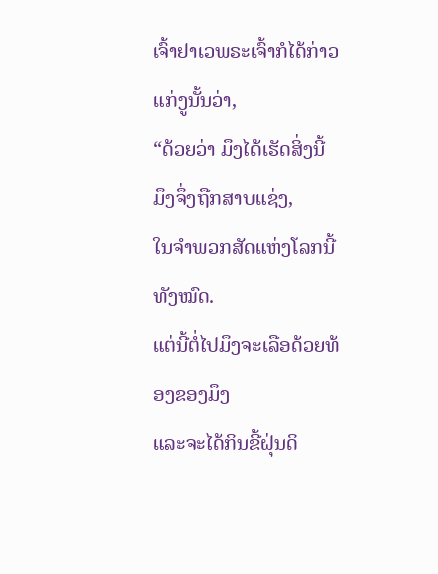ເຈົ້າຢາເວພຣະເຈົ້າກໍໄດ້ກ່າວແກ່ງູນັ້ນວ່າ,
“ດ້ວຍວ່າ ມຶງໄດ້ເຮັດສິ່ງນີ້ ມຶງຈຶ່ງຖືກສາບແຊ່ງ,
ໃນຈຳພວກສັດແຫ່ງໂລກນີ້ທັງໝົດ.
ແຕ່ນີ້ຕໍ່ໄປມຶງຈະເລືອດ້ວຍທ້ອງຂອງມຶງ
ແລະຈະໄດ້ກິນຂີ້ຝຸ່ນດິ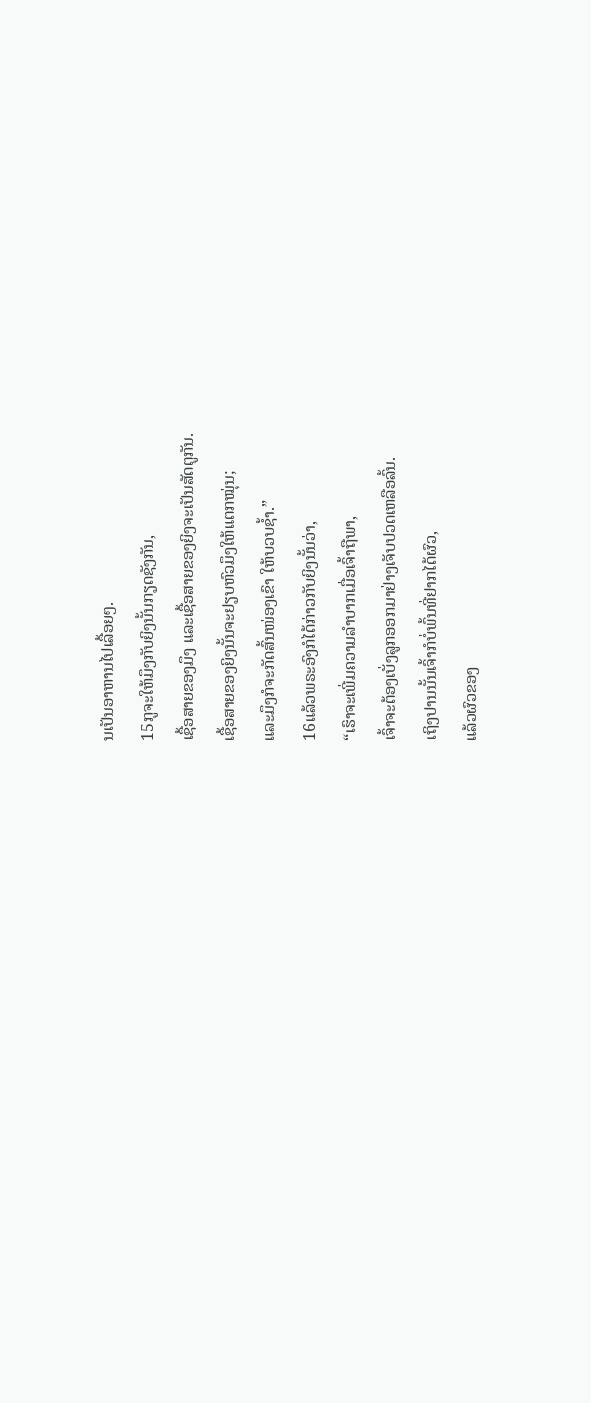ນເປັນອາຫານໄປເລື້ອຍໆ.
15ກູຈະໃຫ້ມຶງກັບຍິງນັ້ນກຽດຊັງກັນ,
ເຊື້ອສາຍຂອງມຶງ ແລະເຊື້ອສາຍຂອງຍິງຈະເປັນສັດຕູກັນ.
ເຊື້ອສາຍຂອງຍິງນັ້ນຈະຢຽບຫົວມຶງໃຫ້ແຕກໝຸ່ນ;
ແລະມຶງກໍຈະກັດສົ້ນໜ່ອງເຂົາ ໃຫ້ບວບຊໍ້າ.”
16ແລ້ວພຣະອົງກໍໄດ້ກ່າວກັບຍິງນັ້ນວ່າ,
“ເຮົາຈະເພີ່ມຄວາມລຳບາກເມື່ອເຈົ້າຖືພາ,
ເຈົ້າຈະຕ້ອງເບັ່ງລູກອອກມາຢ່າງເຈັບປວດເຫລືອລົ້ນ.
ເຖິງປານນັ້ນເຈົ້າກໍບໍ່ພົ້ນທີ່ຢາກໄດ້ຜົວ,
ແລ້ວຜົວຂອງ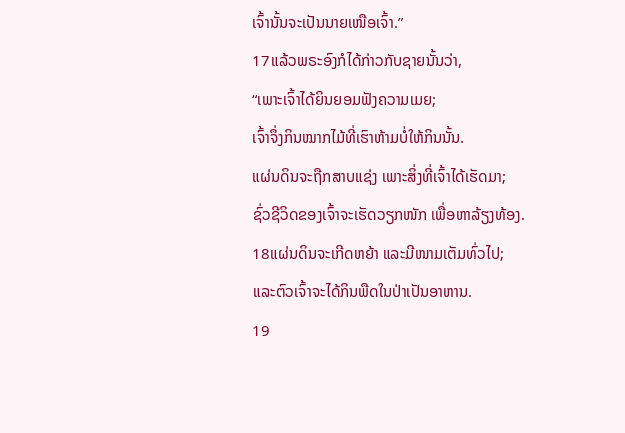ເຈົ້ານັ້ນຈະເປັນນາຍເໜືອເຈົ້າ.”
17ແລ້ວພຣະອົງກໍໄດ້ກ່າວກັບຊາຍນັ້ນວ່າ,
“ເພາະເຈົ້າໄດ້ຍິນຍອມຟັງຄວາມເມຍ;
ເຈົ້າຈຶ່ງກິນໝາກໄມ້ທີ່ເຮົາຫ້າມບໍ່ໃຫ້ກິນນັ້ນ.
ແຜ່ນດິນຈະຖືກສາບແຊ່ງ ເພາະສິ່ງທີ່ເຈົ້າໄດ້ເຮັດມາ;
ຊົ່ວຊີວິດຂອງເຈົ້າຈະເຮັດວຽກໜັກ ເພື່ອຫາລ້ຽງທ້ອງ.
18ແຜ່ນດິນຈະເກີດຫຍ້າ ແລະມີໜາມເຕັມທົ່ວໄປ;
ແລະຕົວເຈົ້າຈະໄດ້ກິນພືດໃນປ່າເປັນອາຫານ.
19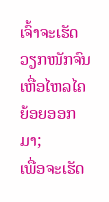ເຈົ້າຈະເຮັດວຽກໜັກຈົນເຫື່ອໄຫລໄຄຍ້ອຍອອກມາ;
ເພື່ອຈະເຮັດ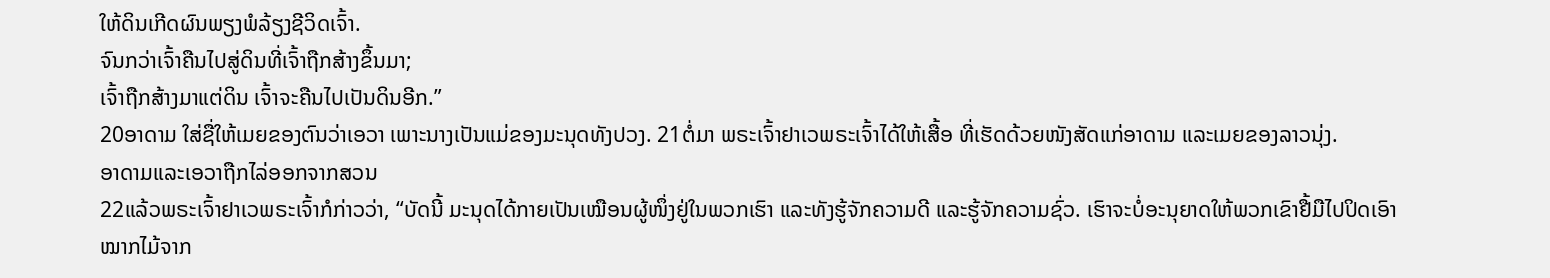ໃຫ້ດິນເກີດຜົນພຽງພໍລ້ຽງຊີວິດເຈົ້າ.
ຈົນກວ່າເຈົ້າຄືນໄປສູ່ດິນທີ່ເຈົ້າຖືກສ້າງຂຶ້ນມາ;
ເຈົ້າຖືກສ້າງມາແຕ່ດິນ ເຈົ້າຈະຄືນໄປເປັນດິນອີກ.”
20ອາດາມ ໃສ່ຊື່ໃຫ້ເມຍຂອງຕົນວ່າເອວາ ເພາະນາງເປັນແມ່ຂອງມະນຸດທັງປວງ. 21ຕໍ່ມາ ພຣະເຈົ້າຢາເວພຣະເຈົ້າໄດ້ໃຫ້ເສື້ອ ທີ່ເຮັດດ້ວຍໜັງສັດແກ່ອາດາມ ແລະເມຍຂອງລາວນຸ່ງ.
ອາດາມແລະເອວາຖືກໄລ່ອອກຈາກສວນ
22ແລ້ວພຣະເຈົ້າຢາເວພຣະເຈົ້າກໍກ່າວວ່າ, “ບັດນີ້ ມະນຸດໄດ້ກາຍເປັນເໝືອນຜູ້ໜຶ່ງຢູ່ໃນພວກເຮົາ ແລະທັງຮູ້ຈັກຄວາມດີ ແລະຮູ້ຈັກຄວາມຊົ່ວ. ເຮົາຈະບໍ່ອະນຸຍາດໃຫ້ພວກເຂົາຢື້ມືໄປປິດເອົາໝາກໄມ້ຈາກ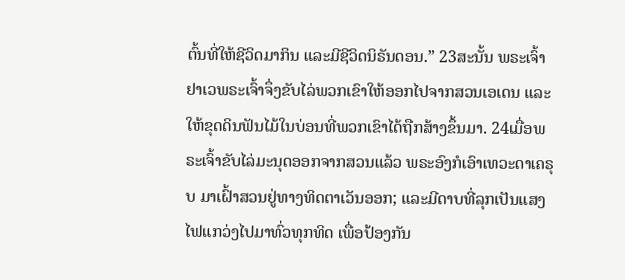ຕົ້ນທີ່ໃຫ້ຊີວິດມາກິນ ແລະມີຊີວິດນິຣັນດອນ.” 23ສະນັ້ນ ພຣະເຈົ້າຢາເວພຣະເຈົ້າຈຶ່ງຂັບໄລ່ພວກເຂົາໃຫ້ອອກໄປຈາກສວນເອເດນ ແລະໃຫ້ຂຸດດິນຟັນໄມ້ໃນບ່ອນທີ່ພວກເຂົາໄດ້ຖືກສ້າງຂຶ້ນມາ. 24ເມື່ອພຣະເຈົ້າຂັບໄລ່ມະນຸດອອກຈາກສວນແລ້ວ ພຣະອົງກໍເອົາເທວະດາເຄຣຸບ ມາເຝົ້າສວນຢູ່ທາງທິດຕາເວັນອອກ; ແລະມີດາບທີ່ລຸກເປັນແສງໄຟແກວ່ງໄປມາທົ່ວທຸກທິດ ເພື່ອປ້ອງກັນ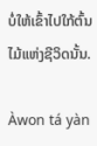ບໍ່ໃຫ້ເຂົ້າໄປໃກ້ຕົ້ນໄມ້ແຫ່ງຊີວິດນັ້ນ.

Àwon tá yàn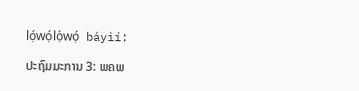lọ́wọ́lọ́wọ́ báyìí:

ປະຖົມມະການ 3: ພຄພ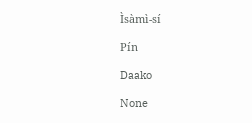Ìsàmì-sí

Pín

Daako

None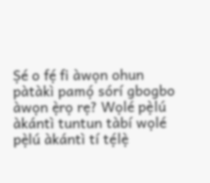Ṣé o fẹ́ fi àwọn ohun pàtàkì pamọ́ sórí gbogbo àwọn ẹ̀rọ rẹ? Wọlé pẹ̀lú àkántì tuntun tàbí wọlé pẹ̀lú àkántì tí tẹ́lẹ̀